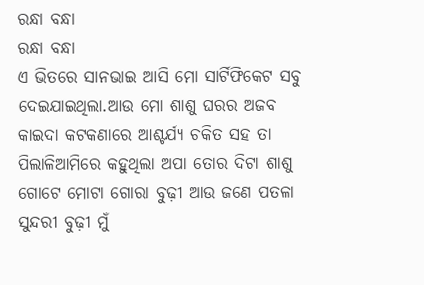ରନ୍ଧା ବନ୍ଧା
ରନ୍ଧା ବନ୍ଧା
ଏ ଭିତରେ ସାନଭାଇ ଆସି ମୋ ସାର୍ଟିଫିକେଟ ସବୁ ଦେଇଯାଇଥିଲା.ଆଉ ମୋ ଶାଶୁ ଘରର ଅଜବ କାଇଦା କଟକଣାରେ ଆଶ୍ଚର୍ଯ୍ୟ ଚକିତ ସହ ତା ପିଲାଳିଆମିରେ କହୁଥିଲା ଅପା ତୋର ଦିଟା ଶାଶୁ ଗୋଟେ ମୋଟା ଗୋରା ବୁଢ଼ୀ ଆଉ ଜଣେ ପତଳା ସୁନ୍ଦରୀ ବୁଢ଼ୀ ମୁଁ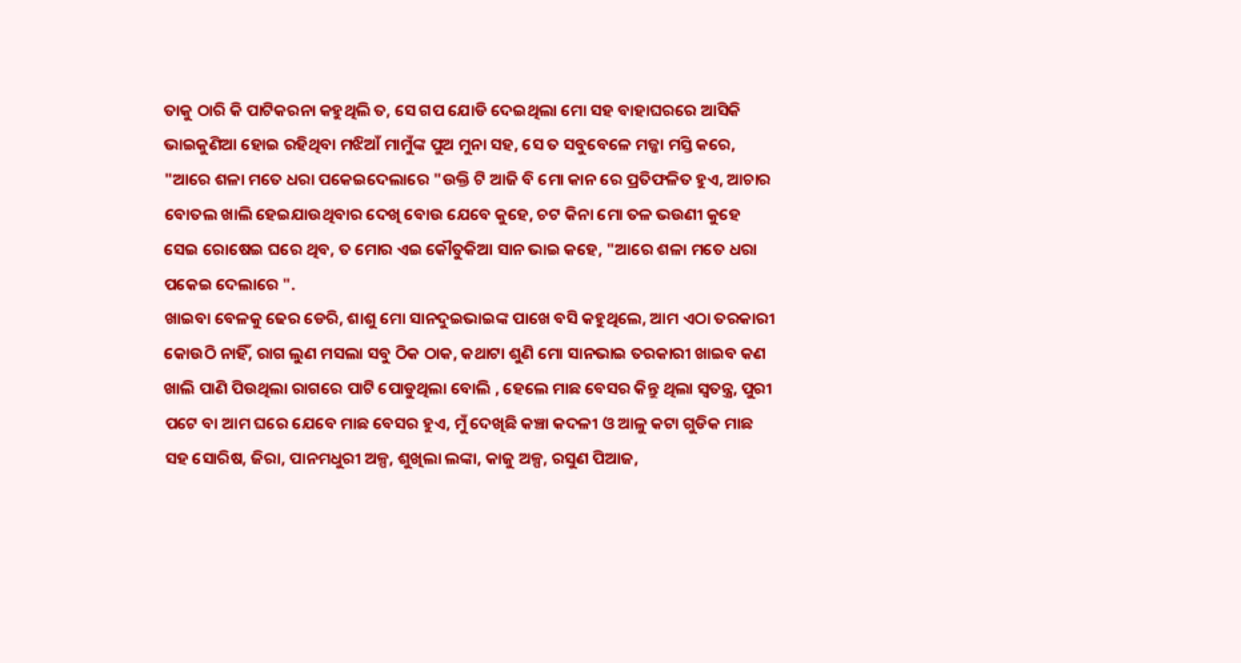ତାକୁ ଠାରି କି ପାଟିକରନା କହୁଥିଲି ତ, ସେ ଗପ ଯୋଡି ଦେଇଥିଲା ମୋ ସହ ବାହାଘରରେ ଆସିକି ଭାଇକୁଣିଆ ହୋଇ ରହିଥିବା ମଝିଆଁ ମାମୁଁଙ୍କ ପୁଅ ମୁନା ସହ, ସେ ତ ସବୁବେଳେ ମଜ୍ଜା ମସ୍ତି କରେ, "ଆରେ ଶଳା ମତେ ଧରା ପକେଇଦେଲାରେ "ଉକ୍ତି ଟି ଆଜି ବି ମୋ କାନ ରେ ପ୍ରତିଫଳିତ ହୁଏ, ଆଚାର ବୋତଲ ଖାଲି ହେଇଯାଉଥିବାର ଦେଖି ବୋଉ ଯେବେ କୁହେ, ଚଟ କିନା ମୋ ତଳ ଭଉଣୀ କୁହେ ସେଇ ରୋଷେଇ ଘରେ ଥିବ, ତ ମୋର ଏଇ କୌତୁକିଆ ସାନ ଭାଇ କହେ, "ଆରେ ଶଳା ମତେ ଧରା ପକେଇ ଦେଲାରେ ".
ଖାଇବା ବେଳକୁ ଢେର ଡେରି, ଶାଶୁ ମୋ ସାନଦୁଇଭାଇଙ୍କ ପାଖେ ବସି କହୁଥିଲେ, ଆମ ଏଠା ତରକାରୀ କୋଉଠି ନାହିଁ, ରାଗ ଲୁଣ ମସଲା ସବୁ ଠିକ ଠାକ, କଥାଟା ଶୁଣି ମୋ ସାନଭାଇ ତରକାରୀ ଖାଇବ କଣ ଖାଲି ପାଣି ପିଉଥିଲା ରାଗରେ ପାଟି ପୋଡୁଥିଲା ବୋଲି , ହେଲେ ମାଛ ବେସର କିନ୍ତୁ ଥିଲା ସ୍ୱତନ୍ତ୍ର, ପୁରୀ ପଟେ ବା ଆମ ଘରେ ଯେବେ ମାଛ ବେସର ହୁଏ, ମୁଁ ଦେଖିଛି କଞ୍ଚା କଦଳୀ ଓ ଆଳୁ କଟା ଗୁଡିକ ମାଛ ସହ ସୋରିଷ, ଜିରା, ପାନମଧୁରୀ ଅଳ୍ପ, ଶୁଖିଲା ଲଙ୍କା, କାଜୁ ଅଳ୍ପ, ରସୁଣ ପିଆଜ,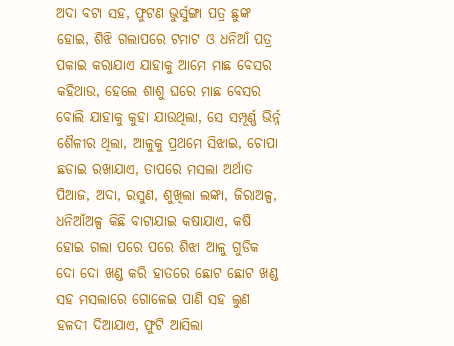ଅଦା ବଟା ସହ, ଫୁଟଣ ଭୁର୍ସୁଙ୍ଗା ପତ୍ର ଛୁଙ୍କ ହୋଇ, ଶିଝି ଗଲାପରେ ଟମାଟ ଓ ଧନିଆଁ ପତ୍ର ପକାଇ କରାଯାଏ ଯାହାକୁ ଆମେ ମାଛ ବେସର କହିଥାଉ, ହେଲେ ଶାଶୁ ଘରେ ମାଛ ବେସର ବୋଲି ଯାହାକୁ କୁହା ଯାଉଥିଲା, ସେ ସମ୍ପୂର୍ଣ୍ଣ ଭିର୍ନ୍ନ ଶୈଳୀର ଥିଲା, ଆଳୁକୁ ପ୍ରଥମେ ସିଝାଇ, ଚୋପା ଛଡାଇ ରଖାଯାଏ, ତାପରେ ମସଲା ଅର୍ଥାତ ପିଆଜ, ଅଦା, ରସୁଣ, ଶୁଖିଲା ଲଙ୍କା, ଜିରାଅଳ୍ପ, ଧନିଆଁଅଳ୍ପ କିଛି ବାଟାଯାଇ କଷାଯାଏ, କଷି ହୋଇ ଗଲା ପରେ ପରେ ଶିଝା ଆଳୁ ଗୁଡିକ ଦୋ ଦୋ ଖଣ୍ଡ କରି ହାତରେ ଛୋଟ ଛୋଟ ଖଣ୍ଡ ସହ ମସଲାରେ ଗୋଳେଇ ପାଣି ସହ ଲୁଣ ହଳଦୀ ଦିଆଯାଏ, ଫୁଟି ଆସିଲା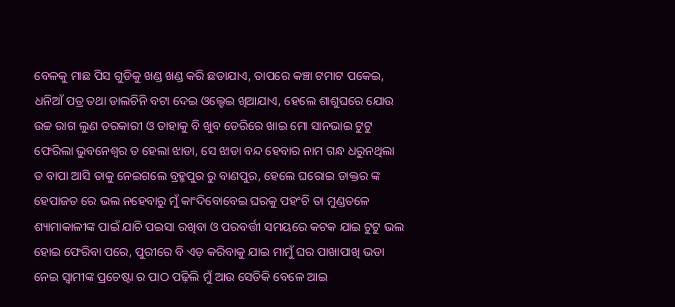ବେଳକୁ ମାଛ ପିସ ଗୁଡିକୁ ଖଣ୍ଡ ଖଣ୍ଡ କରି ଛଡାଯାଏ, ତାପରେ କଞ୍ଚା ଟମାଟ ପକେଇ, ଧନିଆଁ ପତ୍ର ତଥା ଡାଲଚିନି ବଟା ଦେଇ ଓଲ୍ହେଇ ଖିଆଯାଏ, ହେଲେ ଶାଶୁଘରେ ଯୋଉ ଉଚ୍ଚ ରାଗ ଲୁଣ ତରକାରୀ ଓ ତାହାକୁ ବି ଖୁବ ଡେରିରେ ଖାଇ ମୋ ସାନଭାଇ ଟୁଟୁ ଫେରିଲା ଭୁବନେଶ୍ୱର ତ ହେଲା ଝାଡା, ସେ ଝାଡା ବନ୍ଦ ହେବାର ନାମ ଗନ୍ଧ ଧରୁନଥିଲା ତ ବାପା ଆସି ତାକୁ ନେଇଗଲେ ବ୍ରହ୍ମପୁର ରୁ ବାଣପୁର, ହେଲେ ଘରୋଇ ଡାକ୍ତର ଙ୍କ ହେପାଜତ ରେ ଭଲ ନହେବାରୁ ମୁଁ କାଂଦିବୋବେଇ ଘରକୁ ପହଂଚି ତା ମୁଣ୍ଡତଳେ ଶ୍ୟାମାକାଳୀଙ୍କ ପାଇଁ ଯାଚି ପଇସା ରଖିବା ଓ ପରବର୍ତ୍ତୀ ସମୟରେ କଟକ ଯାଇ ଟୁଟୁ ଭଲ ହୋଇ ଫେରିବା ପରେ, ପୁରୀରେ ବି ଏଡ଼ କରିବାକୁ ଯାଇ ମାମୁଁ ଘର ପାଖାପାଖି ଭଡା ନେଇ ସ୍ବାମୀଙ୍କ ପ୍ରଚେଷ୍ଟା ର ପାଠ ପଢ଼ିଲି ମୁଁ ଆଉ ସେତିକି ବେଳେ ଆଇ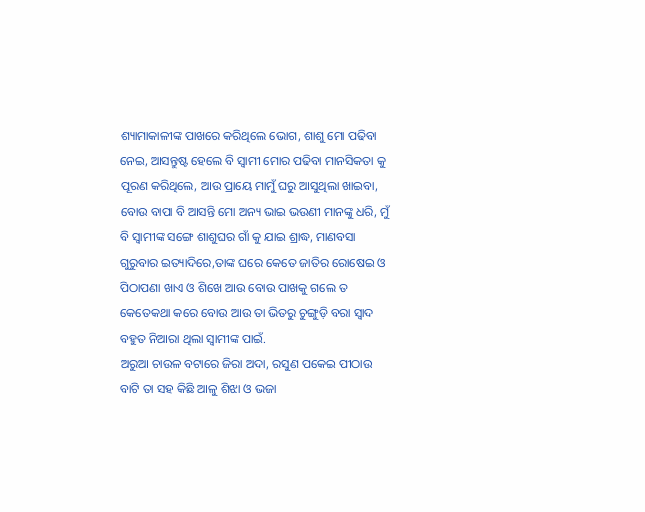ଶ୍ୟାମାକାଳୀଙ୍କ ପାଖରେ କରିଥିଲେ ଭୋଗ, ଶାଶୁ ମୋ ପଢିବା ନେଇ, ଆସନ୍ତୁଷ୍ଟ ହେଲେ ବି ସ୍ୱାମୀ ମୋର ପଢିବା ମାନସିକତା କୁ ପୂରଣ କରିଥିଲେ, ଆଉ ପ୍ରାୟେ ମାମୁଁ ଘରୁ ଆସୁଥିଲା ଖାଇବା, ବୋଉ ବାପା ବି ଆସନ୍ତି ମୋ ଅନ୍ୟ ଭାଇ ଭଉଣୀ ମାନଙ୍କୁ ଧରି, ମୁଁ ବି ସ୍ବାମୀଙ୍କ ସଙ୍ଗେ ଶାଶୁଘର ଗାଁ କୁ ଯାଇ ଶ୍ରାଦ୍ଧ, ମାଣବସା ଗୁରୁବାର ଇତ୍ୟାଦିରେ,ତାଙ୍କ ଘରେ କେତେ ଜାତିର ରୋଷେଇ ଓ ପିଠାପଣା ଖାଏ ଓ ଶିଖେ ଆଉ ବୋଉ ପାଖକୁ ଗଲେ ତ କେତେକଥା କରେ ବୋଉ ଆଉ ତା ଭିତରୁ ଚୁଙ୍ଗୁଡ଼ି ବରା ସ୍ୱାଦ ବହୁତ ନିଆରା ଥିଲା ସ୍ବାମୀଙ୍କ ପାଇଁ.
ଅରୁଆ ଚାଉଳ ବଟାରେ ଜିରା ଅଦା, ରସୁଣ ପକେଇ ପୀଠାଉ ବାଟି ତା ସହ କିଛି ଆଳୁ ଶିଝା ଓ ଭଜା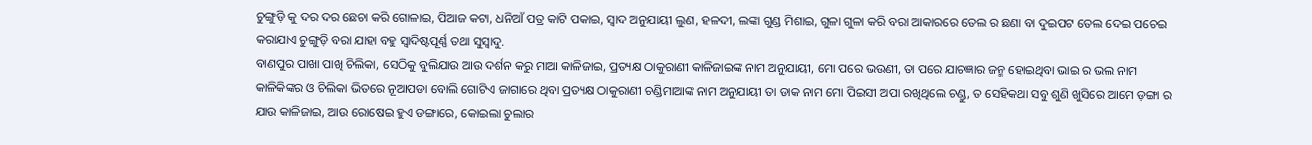ଚୁଙ୍ଗୁଡ଼ି କୁ ଦର ଦର ଛେଚା କରି ଗୋଳାଇ, ପିଆଜ କଟା, ଧନିଆଁ ପତ୍ର କାଟି ପକାଇ, ସ୍ୱାଦ ଅନୁଯାୟୀ ଲୁଣ, ହଳଦୀ, ଲଙ୍କା ଗୁଣ୍ଡ ମିଶାଇ, ଗୁଳା ଗୁଳା କରି ବରା ଆକାରରେ ତେଲ ର ଛଣା ବା ଦୁଇପଟ ତେଲ ଦେଇ ପଚେଇ କରାଯାଏ ଚୁଙ୍ଗୁଡ଼ି ବରା ଯାହା ବହୁ ସ୍ୱାଦିଷ୍ଟପୂର୍ଣ୍ଣ ତଥା ସୁସ୍ୱାଦୁ.
ବାଣପୁର ପାଖା ପାଖି ଚିଲିକା, ସେଠିକୁ ବୁଲିଯାଉ ଆଉ ଦର୍ଶନ କରୁ ମାଆ କାଳିଜାଇ, ପ୍ରତ୍ୟକ୍ଷ ଠାକୁରାଣୀ କାଳିଜାଇଙ୍କ ନାମ ଅନୁଯାୟୀ, ମୋ ପରେ ଭଉଣୀ, ତା ପରେ ଯାଚଜ୍ଞାର ଜନ୍ମ ହୋଇଥିବା ଭାଇ ର ଭଲ ନାମ କାଳିକିଙ୍କର ଓ ଚିଲିକା ଭିତରେ ନୂଆପଡା ବୋଲି ଗୋଟିଏ ଜାଗାରେ ଥିବା ପ୍ରତ୍ୟକ୍ଷ ଠାକୁରାଣୀ ଚଣ୍ଡିମାଆଙ୍କ ନାମ ଅନୁଯାୟୀ ତା ଡାକ ନାମ ମୋ ପିଇସୀ ଅପା ରଖିଥିଲେ ଚଣ୍ଡୁ, ତ ସେହିକଥା ସବୁ ଶୁଣି ଖୁସିରେ ଆମେ ଡ଼ଙ୍ଗା ର ଯାଉ କାଳିଜାଇ, ଆଉ ରୋଷେଇ ହୁଏ ଡଙ୍ଗାରେ, କୋଇଲା ଚୁଲାର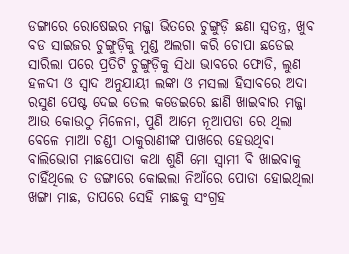ଡଙ୍ଗାରେ ରୋଷେଇର ମଜ୍ଜା ଭିତରେ ଚୁଙ୍ଗୁଡ଼ି ଛଣା ସ୍ୱତନ୍ତ୍ର, ଖୁବ ବଡ ସାଇଜର ଚୁଙ୍ଗୁଡ଼ିକୁ ମୁଣ୍ଡ ଅଲଗା କରି ଚୋପା ଛଡେଇ ସାରିଲା ପରେ ପ୍ରତିଟି ଚୁଙ୍ଗୁଡ଼ିକୁ ସିଧା ଭାବରେ ଫୋଡି, ଲୁଣ ହଳଦୀ ଓ ସ୍ୱାଦ ଅନୁଯାୟୀ ଲଙ୍କା ଓ ମସଲା ହିସାବରେ ଅଦା ରସୁଣ ପେଷ୍ଟ ଦେଇ ତେଲ କଡେଇରେ ଛାଣି ଖାଇବାର ମଜ୍ଜା ଆଉ କୋଉଠୁ ମିଳେନା, ପୁଣି ଆମେ ନୂଆପଡା ରେ ଥିଲା ବେଳେ ମାଆ ଚଣ୍ଡୀ ଠାକୁରାଣୀଙ୍କ ପାଖରେ ହେଉଥିବା ବାଲିଭୋଗ ମାଛପୋଡା କଥା ଶୁଣି ମୋ ସ୍ୱାମୀ ବି ଖାଇବାକୁ ଚାହିଁଥିଲେ ତ ଡଙ୍ଗାରେ କୋଇଲା ନିଆଁରେ ପୋଡା ହୋଇଥିଲା ଖଙ୍ଗା ମାଛ, ତାପରେ ସେହି ମାଛକୁ ସଂଗ୍ରହ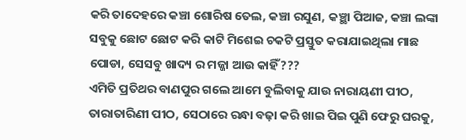କରି ତାଦେହରେ କଞ୍ଚା ଶୋରିଷ ତେଲ, କଞ୍ଚା ରସୁଣ, କଞ୍ଛା ପିଆଜ, କଞ୍ଚା ଲଙ୍କା ସବୁକୁ ଛୋଟ ଛୋଟ କରି କାଟି ମିଶେଇ ଚକଟି ପ୍ରସ୍ତୁତ କରାଯାଇଥିଲା ମାଛ ପୋଡା, ସେସବୁ ଖାଦ୍ୟ ର ମଜ୍ଜା ଆଉ କାହିଁ???
ଏମିତି ପ୍ରତିଥର ବାଣପୁର ଗଲେ ଆମେ ବୁଲିବାକୁ ଯାଉ ନାରାୟଣୀ ପୀଠ, ତାରାତାରିଣୀ ପୀଠ, ସେଠାରେ ରନ୍ଧା ବଢ଼ା କରି ଖାଇ ପିଇ ପୁଣି ଫେରୁ ଘରକୁ,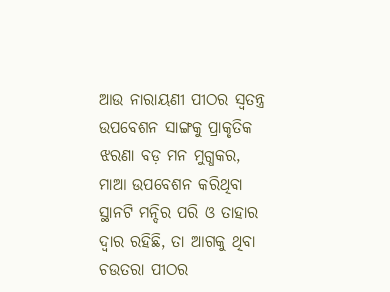ଆଉ ନାରାୟଣୀ ପୀଠର ସ୍ୱତନ୍ତ୍ର ଉପବେଶନ ସାଙ୍ଗକୁ ପ୍ରାକୃତିକ ଝରଣା ବଡ଼ ମନ ମୁଗ୍ଧକର, ମାଆ ଉପବେଶନ କରିଥିବା ସ୍ଥାନଟି ମନ୍ଦିର ପରି ଓ ତାହାର ଦ୍ୱାର ରହିଛି, ତା ଆଗକୁ ଥିବା ଚଉତରା ପୀଠର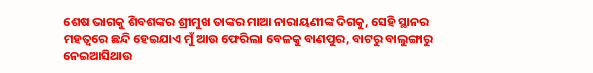ଶେଷ ଭାଗକୁ ଶିବଶଙ୍କର ଶ୍ରୀମୁଖ ତାଙ୍କର ମାଆ ନାରାୟଣୀଙ୍କ ଦିଗକୁ, ସେହି ସ୍ଥାନର ମହତ୍ଵରେ ଛନ୍ଦି ହେଇଯାଏ ମୁଁ ଆଉ ଫେରିଲା ବେଳକୁ ବାଣପୁର, ବାଟରୁ ବାଲୁଙ୍ଗାରୁ ନେଇଆସିଥାଉ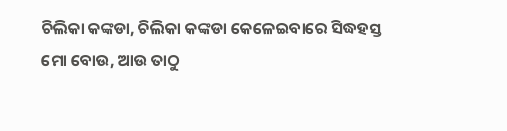ଚିଲିକା କଙ୍କଡା, ଚିଲିକା କଙ୍କଡା କେଳେଇବାରେ ସିଦ୍ଧହସ୍ତ ମୋ ବୋଉ, ଆଉ ତାଠୁ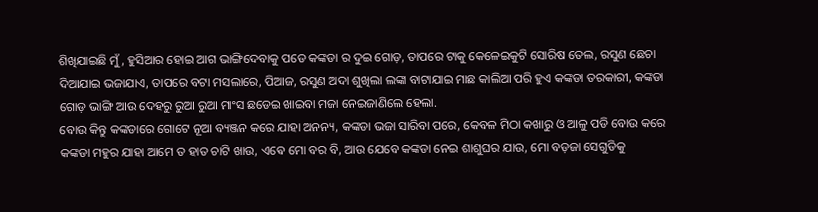ଶିଖିଯାଇଛି ମୁଁ, ହୁସିଆର ହୋଇ ଆଗ ଭାଙ୍ଗିଦେବାକୁ ପଡେ କଙ୍କଡା ର ଦୁଇ ଗୋଡ଼, ତାପରେ ଟାକୁ କେଳେଇକୁଟି ସୋରିଷ ତେଲ, ରସୁଣ ଛେଚା ଦିଆଯାଇ ଭଜାଯାଏ, ତାପରେ ବଟା ମସଲାରେ, ପିଆଜ, ରସୁଣ ଅଦା ଶୁଖିଲା ଲଙ୍କା ବାଟାଯାଇ ମାଛ କାଲିଆ ପରି ହୁଏ କଙ୍କଡା ତରକାରୀ, କଙ୍କଡା ଗୋଡ଼ ଭାଙ୍ଗି ଆଉ ଦେହରୁ ରୁଆ ରୁଆ ମାଂସ ଛଡେଇ ଖାଇବା ମଜା ନେଇଜାଣିଲେ ହେଲା.
ବୋଉ କିନ୍ତୁ କଙ୍କଡାରେ ଗୋଟେ ନୂଆ ବ୍ୟଞ୍ଜନ କରେ ଯାହା ଅନନ୍ୟ, କଙ୍କଡା ଭଜା ସାରିବା ପରେ, କେବଳ ମିଠା କଖାରୁ ଓ ଆଳୁ ପଡି ବୋଉ କରେ କଙ୍କଡା ମହୁର ଯାହା ଆମେ ତ ହାତ ଚାଟି ଖାଉ, ଏଵେ ମୋ ବର ବି, ଆଉ ଯେବେ କଙ୍କଡା ନେଇ ଶାଶୁଘର ଯାଉ, ମୋ ବଡ଼ଜା ସେଗୁଡିକୁ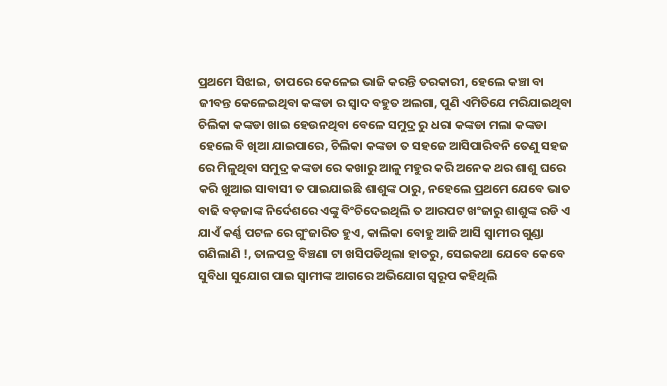ପ୍ରଥମେ ସିଝାଇ, ତାପରେ କେଳେଇ ଭାଜି କରନ୍ତି ତରକାରୀ, ହେଲେ କଞ୍ଚା ବା ଜୀବନ୍ତ କେଳେଇଥିବା କଙ୍କଡା ର ସ୍ୱାଦ ବହୁତ ଅଲଗା, ପୁଣି ଏମିତିଯେ ମରିଯାଇଥିବା ଚିଲିକା କଙ୍କଡା ଖାଇ ହେଉନଥିବା ବେଳେ ସମୁଦ୍ର ରୁ ଧରା କଙ୍କଡା ମଲା କଙ୍କଡା ହେଲେ ବି ଖିଆ ଯାଇପାରେ, ଚିଲିକା କଙ୍କଡା ତ ସହଜେ ଆସିପାରିବନି ତେଣୁ ସହଜ ରେ ମିଳୁଥିବା ସମୁଦ୍ର କଙ୍କଡା ରେ କଖାରୁ ଆଳୁ ମହୁର କରି ଅନେକ ଥର ଶାଶୁ ଘରେ କରି ଖୁଆଇ ସାବାସୀ ତ ପାଇଯାଇଛି ଶାଶୁଙ୍କ ଠାରୁ, ନହେଲେ ପ୍ରଥମେ ଯେବେ ଭାତ ବାଢି ବଡ଼ଜାଙ୍କ ନିର୍ଦେଶରେ ଏଙ୍କୁ ବିଂଚିଦେଇଥିଲି ତ ଆରପଟ ଖଂଜାରୁ ଶାଶୁଙ୍କ ରଡି ଏ ଯାଏଁ କର୍ଣ୍ଣ ପଟଳ ରେ ଗୁଂଜାରିତ ହୁଏ, କାଲିକା ବୋହୁ ଆଜି ଆସି ସ୍ୱାମୀର ଗୁଣ୍ଡା ଗଣିଲାଣି !, ତାଳପତ୍ର ବିଞ୍ଚଣା ଟା ଖସିପଡିଥିଲା ହାତରୁ, ସେଇକଥା ଯେବେ କେବେ ସୁବିଧା ସୁଯୋଗ ପାଇ ସ୍ବାମୀଙ୍କ ଆଗରେ ଅଭିଯୋଗ ସ୍ୱରୂପ କହିଥିଲି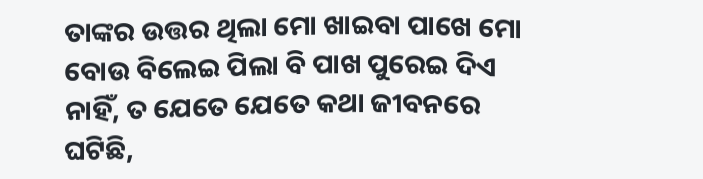ତାଙ୍କର ଉତ୍ତର ଥିଲା ମୋ ଖାଇବା ପାଖେ ମୋ ବୋଉ ବିଲେଇ ପିଲା ବି ପାଖ ପୁରେଇ ଦିଏ ନାହିଁ, ତ ଯେତେ ଯେତେ କଥା ଜୀବନରେ ଘଟିଛି,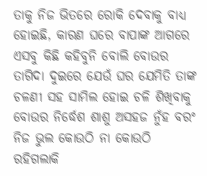ତାକୁ ନିଜ ଭିତରେ ରୋକି ଦେବାକୁ ବାଧ୍ୟ ହୋଇଛି, କାରଣ ଘରେ ବାପାଙ୍କ ଆଗରେ ଏସବୁ କିଛି କହିବୁନି ବୋଲି ବୋଉର ତାଗିଦା ଦୁଇରେ ଯେଉଁ ଘର ଯେମିତି ତାଙ୍କ ଚଳଣୀ ସହ ସାମିଲ ହୋଇ ଚଳି ଶିଖିବାକୁ ବୋଉର ନିର୍ଦ୍ଧେଶ ଶାଶୁ ଅସହଜ ନୁଁହ ବରଂ ନିଜ ଭୁଲ କୋଉଠି ନା କୋଉଠି ରହିଗଲାକି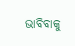ଭାବିବାକୁ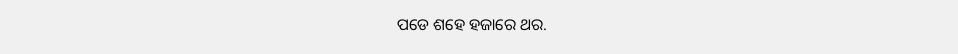ପଡେ ଶହେ ହଜାରେ ଥର.